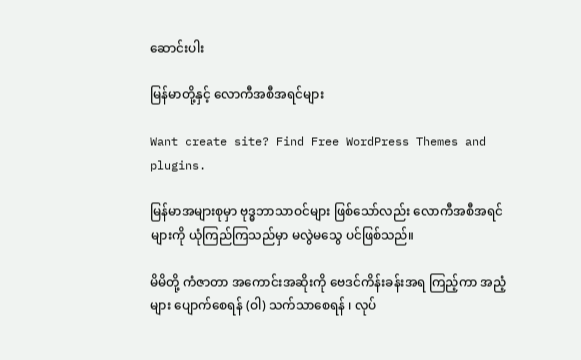ဆောင်းပါး

မြန်မာတို့နှင့် လောကီအစီအရင်များ

Want create site? Find Free WordPress Themes and plugins.

မြန်မာအများစုမှာ ဗုဒ္ဓဘာသာဝင်များ ဖြစ်သော်လည်း လောကီအစီအရင်များကို ယုံကြည်ကြသည်မှာ မလွဲမသွေ ပင်ဖြစ်သည်။

မိမိတို့ ကံဇာတာ အကောင်းအဆိုးကို ဗေဒင်ကိန်းခန်းအရ ကြည့်ကာ အညံ့များ ပျောက်စေရန် (ဝါ) သက်သာစေရန် ၊ လုပ်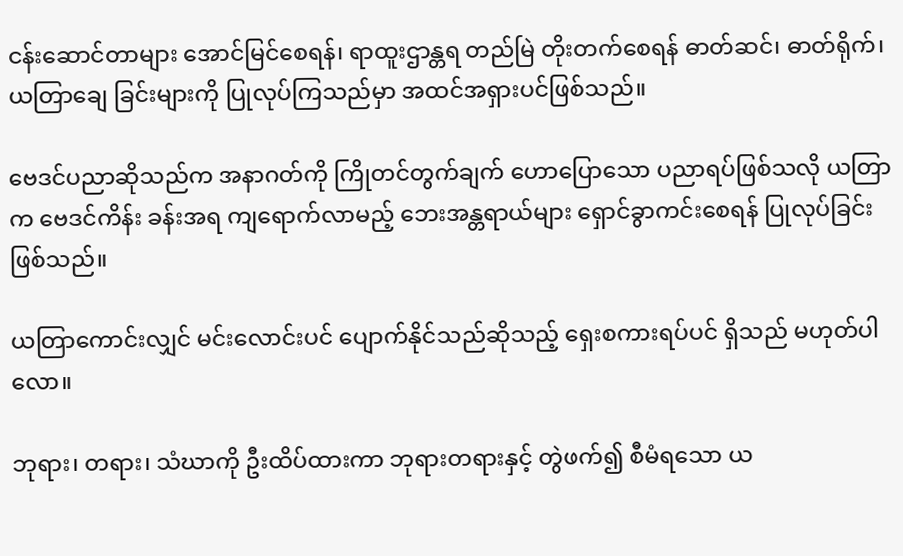ငန်းဆောင်တာများ အောင်မြင်စေရန်၊ ရာထူးဌာန္တရ တည်မြဲ တိုးတက်စေရန် ဓာတ်ဆင်၊ ဓာတ်ရိုက်၊ ယတြာချေ ခြင်းများကို ပြုလုပ်ကြသည်မှာ အထင်အရှားပင်ဖြစ်သည်။

ဗေဒင်ပညာဆိုသည်က အနာဂတ်ကို ကြိုတင်တွက်ချက် ဟောပြောသော ပညာရပ်ဖြစ်သလို ယတြာက ဗေဒင်ကိန်း ခန်းအရ ကျရောက်လာမည့် ဘေးအန္တရာယ်များ ရှောင်ခွာကင်းစေရန် ပြုလုပ်ခြင်းဖြစ်သည်။

ယတြာကောင်းလျှင် မင်းလောင်းပင် ပျောက်နိုင်သည်ဆိုသည့် ရှေးစကားရပ်ပင် ရှိသည် မဟုတ်ပါလော။

ဘုရား၊ တရား၊ သံဃာကို ဦးထိပ်ထားကာ ဘုရားတရားနှင့် တွဲဖက်၍ စီမံရသော ယ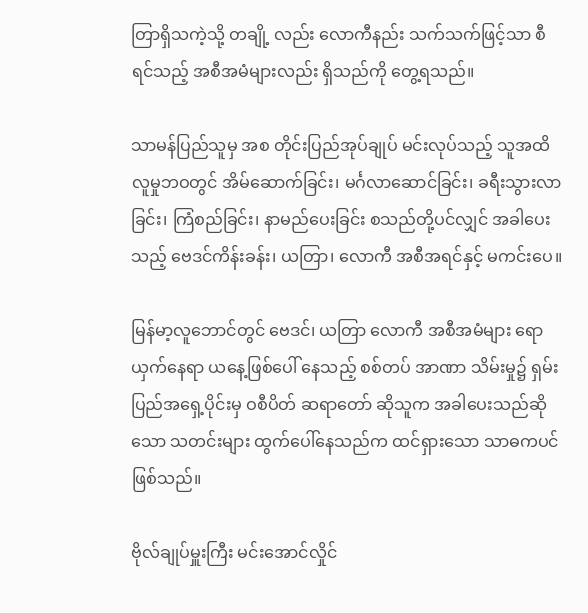တြာရှိသကဲ့သို့ တချို့ လည်း လောကီနည်း သက်သက်ဖြင့်သာ စီရင်သည့် အစီအမံများလည်း ရှိသည်ကို တွေ့ရသည်။

သာမန်ပြည်သူမှ အစ တိုင်းပြည်အုပ်ချုပ် မင်းလုပ်သည့် သူအထိ လူမှုဘဝတွင် အိမ်ဆောက်ခြင်း၊ မင်္ဂလာဆောင်ခြင်း၊ ခရီးသွားလာခြင်း၊ ကြံစည်ခြင်း၊ နာမည်ပေးခြင်း စသည်တို့ပင်လျှင် အခါပေးသည့် ဗေဒင်ကိန်းခန်း၊ ယတြာ၊ လောကီ အစီအရင်နှင့် မကင်းပေ။

မြန်မာ့လူဘောင်တွင် ဗေဒင်၊ ယတြာ လောကီ အစီအမံများ ရောယှက်နေရာ ယနေ့ဖြစ်ပေါ် နေသည့် စစ်တပ် အာဏာ သိမ်းမှု၌ ရှမ်းပြည်အရှေ့ပိုင်းမှ ဝစီပိတ် ဆရာတော် ဆိုသူက အခါပေးသည်ဆိုသော သတင်းများ ထွက်ပေါ်နေသည်က ထင်ရှားသော သာဓကပင်ဖြစ်သည်။

ဗိုလ်ချုပ်မှူးကြီး မင်းအောင်လှိုင်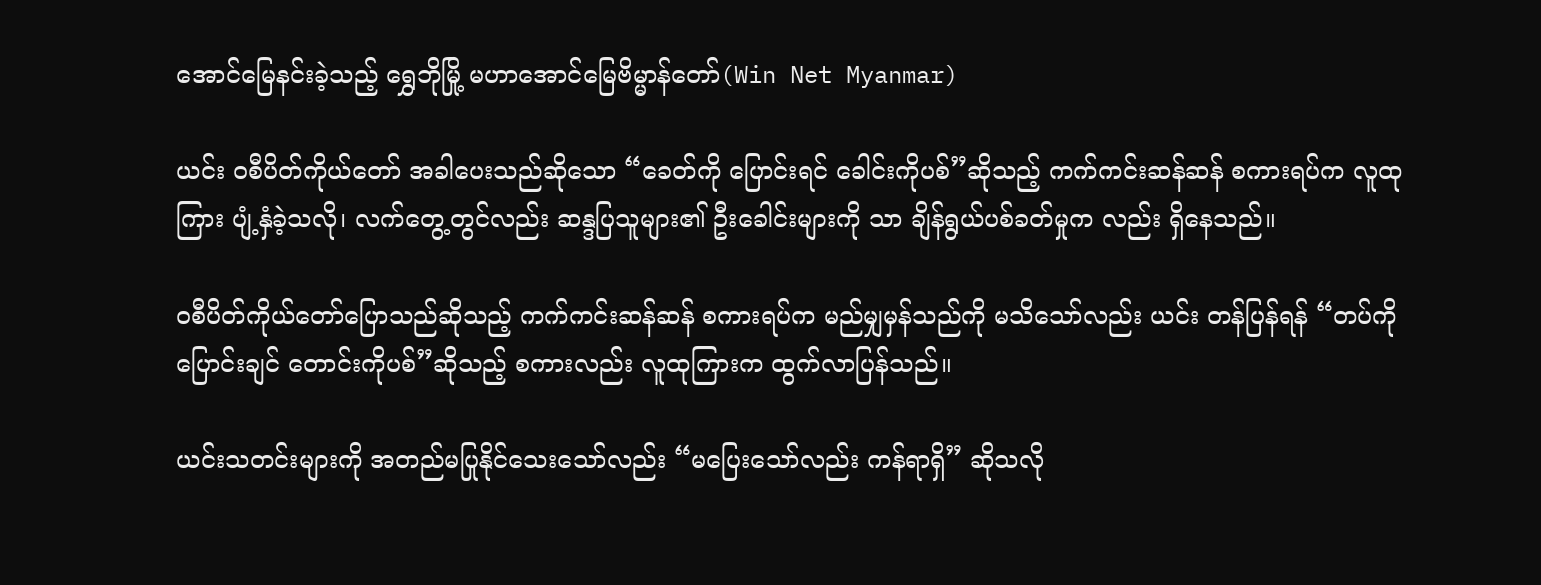အောင်မြေနင်းခဲ့သည့် ရွှေဘိုမြို့ မဟာအောင်မြေဗိမ္မာန်တော်(Win Net Myanmar)

ယင်း ဝစီပိတ်ကိုယ်တော် အခါပေးသည်ဆိုသော “ခေတ်ကို ပြောင်းရင် ခေါင်းကိုပစ်”ဆိုသည့် ကက်ကင်းဆန်ဆန် စကားရပ်က လူထုကြား ပျံ့နှံခဲ့သလို၊ လက်တွေ့တွင်လည်း ဆန္ဒပြသူများ၏ ဦးခေါင်းများကို သာ ချိန်ရွယ်ပစ်ခတ်မှုက လည်း ရှိနေသည်။

ဝစီပိတ်ကိုယ်တော်ပြောသည်ဆိုသည့် ကက်ကင်းဆန်ဆန် စကားရပ်က မည်မျှမှန်သည်ကို မသိသော်လည်း ယင်း တန်ပြန်ရန် “တပ်ကိုပြောင်းချင် တောင်းကိုပစ်”ဆိုသည့် စကားလည်း လူထုကြားက ထွက်လာပြန်သည်။

ယင်းသတင်းများကို အတည်မပြုနိုင်သေးသော်လည်း “မပြေးသော်လည်း ကန်ရာရှိ” ဆိုသလို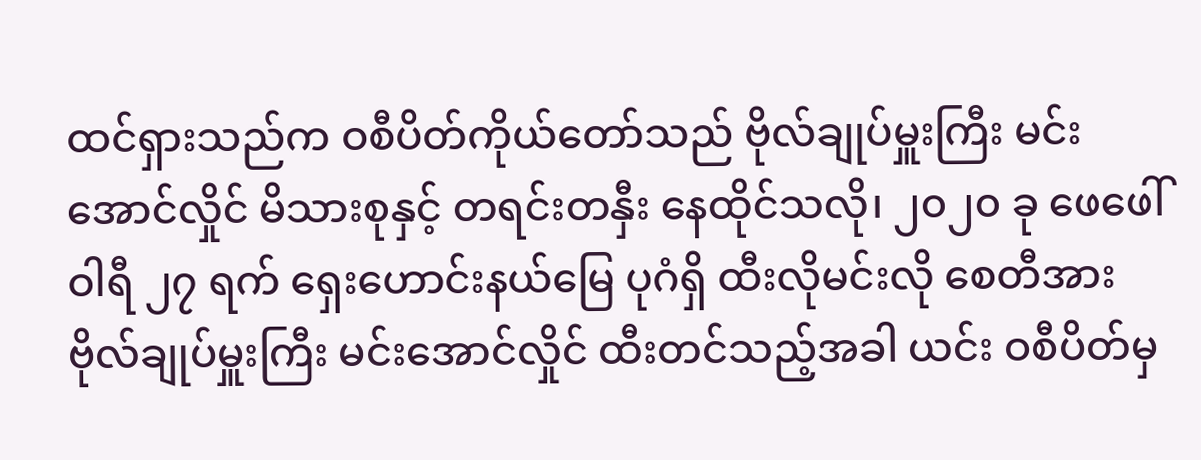ထင်ရှားသည်က ဝစီပိတ်ကိုယ်တော်သည် ဗိုလ်ချုပ်မှူးကြီး မင်းအောင်လှိုင် မိသားစုနှင့် တရင်းတနှီး နေထိုင်သလို၊ ၂၀၂၀ ခု ဖေဖေါ် ဝါရီ ၂၇ ရက် ရှေးဟောင်းနယ်မြေ ပုဂံရှိ ထီးလိုမင်းလို စေတီအား ဗိုလ်ချုပ်မှူးကြီး မင်းအောင်လှိုင် ထီးတင်သည့်အခါ ယင်း ဝစီပိတ်မှ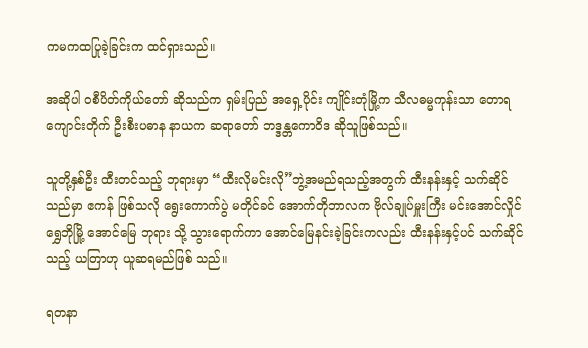ကမကထပြုခဲ့ခြင်းက ထင်ရှားသည်။

အဆိုပါ ဝစီပိတ်ကိုယ်တော် ဆိုသည်က ရှမ်းပြည် အရှေ့ပိုင်း ကျိုင်းတုံမြို့က သီလဓမ္မကုန်းသာ တောရကျောင်းတိုက် ဦးစီးပဓာန နာယက ဆရာတော် ဘဒ္ဒန္တကောဝိဒ ဆိုသူဖြစ်သည်။

သူတို့နှစ်ဦး ထီးတင်သည့် ဘုရားမှာ “ထီးလိုမင်းလို”ဘွဲ့အမည်ရသည့်အတွက် ထီးနန်းနှင့် သက်ဆိုင်သည်မှာ ဧကန် ဖြစ်သလို ရွေးကောက်ပွဲ မတိုင်ခင် အောက်တိုဘာလက ဗိုလ်ချုပ်မှူးကြီး မင်းအောင်လှိုင် ရွှေဘိုမြို့ အောင်မြေ ဘုရား သို့ သွားရောက်ကာ အောင်မြေနင်းခဲ့ခြင်းကလည်း ထီးနန်းနှင့်ပင် သက်ဆိုင်သည့် ယတြာဟု ယူဆရမည်ဖြစ် သည်။

ရတနာ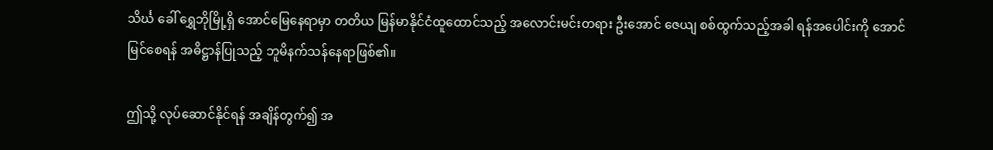သိင်္ဃ ခေါ် ရွှေဘိုမြို့ရှိ အောင်မြေနေရာမှာ တတိယ မြန်မာနိုင်ငံထူထောင်သည့် အလောင်းမင်းတရား ဦးအောင် ဇေယျ စစ်ထွက်သည့်အခါ ရန်အပေါင်းကို အောင်မြင်စေရန် အဓိဋ္ဌာန်ပြုသည့် ဘူမိနက်သန်နေရာဖြစ်၏။

ဤသို့ လုပ်ဆောင်နိုင်ရန် အချိန်တွက်၍ အ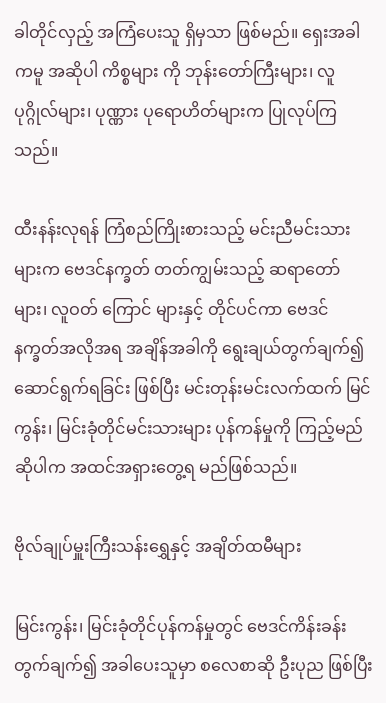ခါတိုင်လှည့် အကြံပေးသူ ရှိမှသာ ဖြစ်မည်။ ရှေးအခါကမူ အဆိုပါ ကိစ္စများ ကို ဘုန်းတော်ကြီးများ၊ လူပုဂ္ဂိုလ်များ၊ ပုဏ္ဏား ပုရောဟိတ်များက ပြုလုပ်ကြသည်။

ထီးနန်းလုရန် ကြံစည်ကြိုးစားသည့် မင်းညီမင်းသားများက ဗေဒင်နက္ခတ် တတ်ကျွမ်းသည့် ဆရာတော်များ၊ လူဝတ် ကြောင် များနှင့် တိုင်ပင်ကာ ဗေဒင်နက္ခတ်အလိုအရ အချိန်အခါကို ရွေးချယ်တွက်ချက်၍ ဆောင်ရွက်ရခြင်း ဖြစ်ပြီး မင်းတုန်းမင်းလက်ထက် မြင်ကွန်း၊ မြင်းခုံတိုင်မင်းသားများ ပုန်ကန်မှုကို ကြည့်မည်ဆိုပါက အထင်အရှားတွေ့ရ မည်ဖြစ်သည်။

ဗိုလ်ချုပ်မှူးကြီးသန်းရွှေနှင့် အချိတ်ထမီများ

မြင်းကွန်း၊ မြင်းခုံတိုင်ပုန်ကန်မှုတွင် ဗေဒင်ကိန်းခန်းတွက်ချက်၍ အခါပေးသူမှာ စလေစာဆို ဦးပုည ဖြစ်ပြီး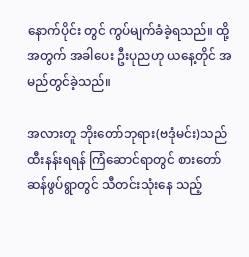နောက်ပိုင်း တွင် ကွပ်မျက်ခံခဲ့ရသည်။ ထို့အတွက် အခါပေး ဦးပုညဟု ယနေ့တိုင် အမည်တွင်ခဲ့သည်။

အလားတူ ဘိုးတော်ဘုရား(ဗဒုံမင်း)သည် ထီးနန်းရရန် ကြံဆောင်ရာတွင် စားတော်ဆန်ဖွပ်ရွာတွင် သီတင်းသုံးနေ သည့်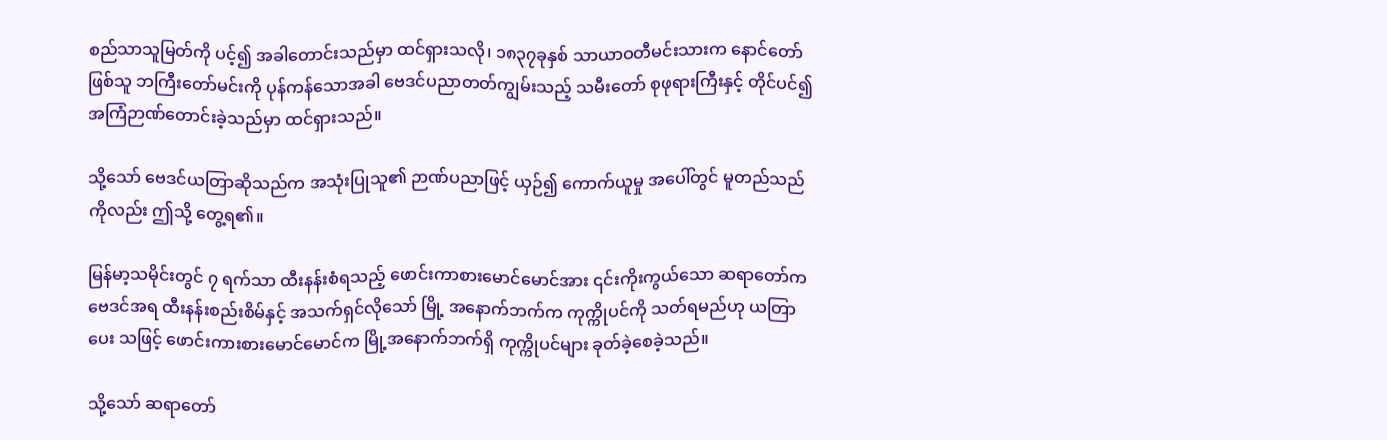စည်သာသူမြတ်ကို ပင့်၍ အခါတောင်းသည်မှာ ထင်ရှားသလို၊ ၁၈၃၇ခုနှစ် သာယာဝတီမင်းသားက နောင်တော် ဖြစ်သူ ဘကြီးတော်မင်းကို ပုန်ကန်သောအခါ ဗေဒင်ပညာတတ်ကျွမ်းသည့် သမီးတော် စုဖုရားကြီးနှင့် တိုင်ပင်၍ အကြံဉာဏ်တောင်းခဲ့သည်မှာ ထင်ရှားသည်။

သို့သော် ဗေဒင်ယတြာဆိုသည်က အသုံးပြုသူ၏ ဉာဏ်ပညာဖြင့် ယှဉ်၍ ကောက်ယူမှု အပေါ်တွင် မူတည်သည် ကိုလည်း ဤသို့ တွေ့ရ၏။

မြန်မာ့သမိုင်းတွင် ၇ ရက်သာ ထီးနန်းစံရသည့် ဖောင်းကာစားမောင်မောင်အား ၎င်းကိုးကွယ်သော ဆရာတော်က ဗေဒင်အရ ထီးနန်းစည်းစိမ်နှင့် အသက်ရှင်လိုသော် မြို့ အနောက်ဘက်က ကုက္ကိုပင်ကို သတ်ရမည်ဟု ယတြာပေး သဖြင့် ဖောင်းကားစားမောင်မောင်က မြို့အနောက်ဘက်ရှိ ကုက္ကိုပင်များ ခုတ်ခဲ့စေခဲ့သည်။

သို့သော် ဆရာတော်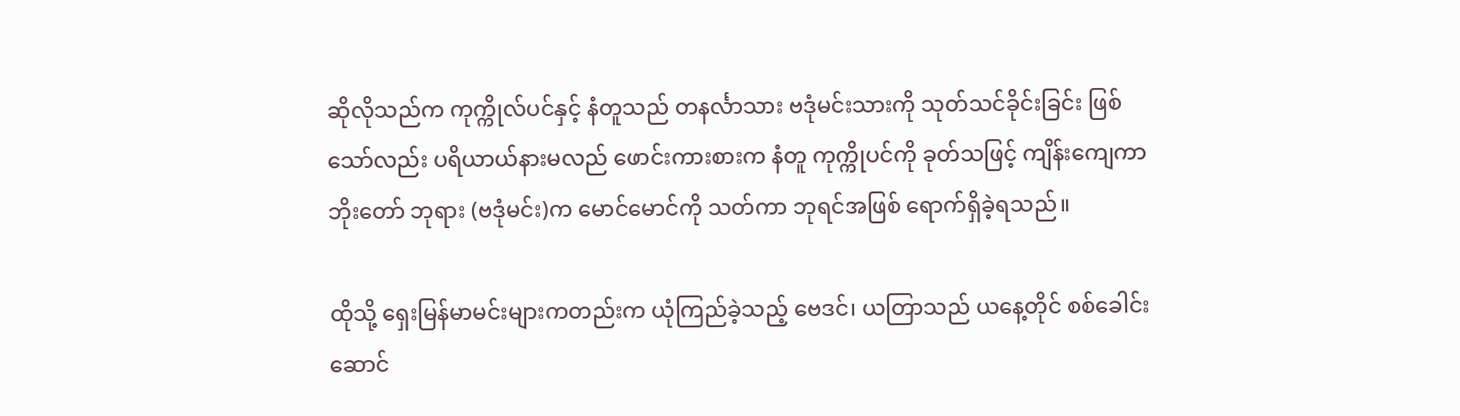ဆိုလိုသည်က ကုက္ကိုလ်ပင်နှင့် နံတူသည် တနင်္လာသား ဗဒုံမင်းသားကို သုတ်သင်ခိုင်းခြင်း ဖြစ်သော်လည်း ပရိယာယ်နားမလည် ဖောင်းကားစားက နံတူ ကုက္ကိုပင်ကို ခုတ်သဖြင့် ကျိန်းကျေကာ ဘိုးတော် ဘုရား (ဗဒုံမင်း)က မောင်မောင်ကို သတ်ကာ ဘုရင်အဖြစ် ရောက်ရှိခဲ့ရသည်။

ထိုသို့ ရှေးမြန်မာမင်းများကတည်းက ယုံကြည်ခဲ့သည့် ဗေဒင်၊ ယတြာသည် ယနေ့တိုင် စစ်ခေါင်းဆောင်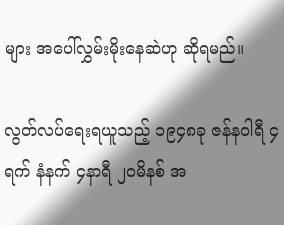များ အပေါ်လွှမ်းမိုးနေဆဲဟု ဆိုရမည်။

လွတ်လပ်ရေးရယူသည့် ၁၉၄၈ခု ဇန်နဝါရီ ၄ရက် နံနက် ၄နာရီ ၂၀မိနစ် အ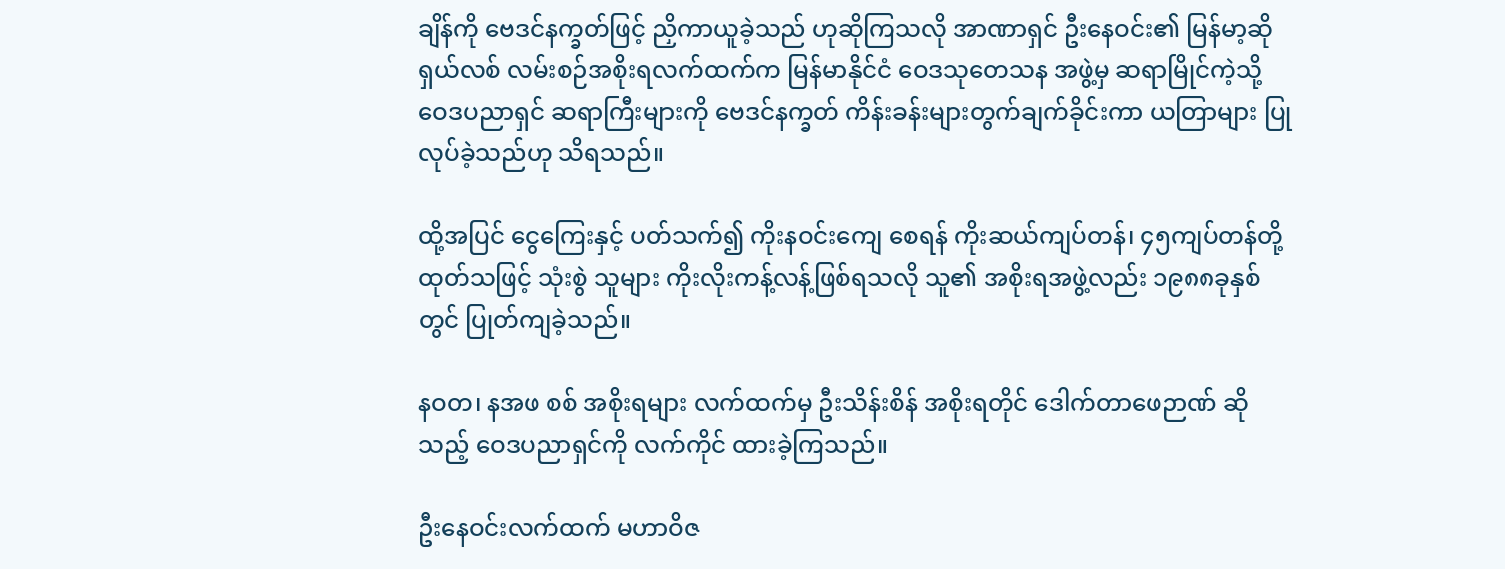ချိန်ကို ဗေဒင်နက္ခတ်ဖြင့် ညှိကာယူခဲ့သည် ဟုဆိုကြသလို အာဏာရှင် ဦးနေဝင်း၏ မြန်မာ့ဆိုရှယ်လစ် လမ်းစဉ်အစိုးရလက်ထက်က မြန်မာနိုင်ငံ ဝေဒသုတေသန အဖွဲ့မှ ဆရာမြိုင်ကဲ့သို့ ဝေဒပညာရှင် ဆရာကြီးများကို ဗေဒင်နက္ခတ် ကိန်းခန်းများတွက်ချက်ခိုင်းကာ ယတြာများ ပြု လုပ်ခဲ့သည်ဟု သိရသည်။

ထို့အပြင် ငွေကြေးနှင့် ပတ်သက်၍ ကိုးနဝင်းကျေ စေရန် ကိုးဆယ်ကျပ်တန်၊ ၄၅ကျပ်တန်တို့ ထုတ်သဖြင့် သုံးစွဲ သူများ ကိုးလိုးကန့်လန့်ဖြစ်ရသလို သူ၏ အစိုးရအဖွဲ့လည်း ၁၉၈၈ခုနှစ်တွင် ပြုတ်ကျခဲ့သည်။

နဝတ၊ နအဖ စစ် အစိုးရများ လက်ထက်မှ ဦးသိန်းစိန် အစိုးရတိုင် ဒေါက်တာဖေဉာဏ် ဆိုသည့် ဝေဒပညာရှင်ကို လက်ကိုင် ထားခဲ့ကြသည်။

ဦးနေဝင်းလက်ထက် မဟာဝိဇ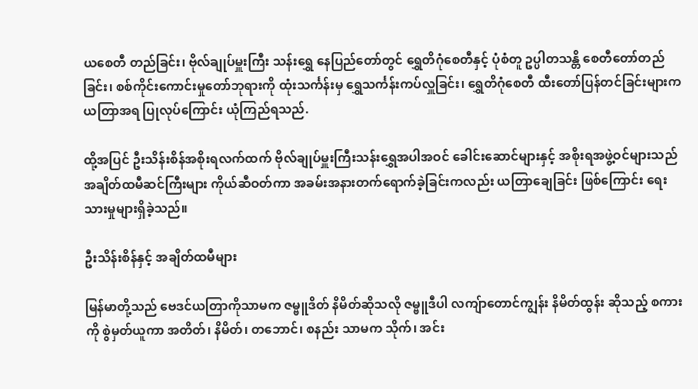ယစေတီ တည်ခြင်း၊ ဗိုလ်ချုပ်မှူးကြီး သန်းရွှေ နေပြည်တော်တွင် ရွှေတိဂုံစေတီနှင့် ပုံစံတူ ဥပ္ပါတသန္တိ စေတီတော်တည်ခြင်း၊ စစ်ကိုင်းကောင်းမှုတော်ဘုရားကို ထုံးသင်္ကန်းမှ ရွှေသင်္ကန်းကပ်လှူခြင်း၊ ရွှေတိဂုံစေတီ ထီးတော်ပြန်တင်ခြင်းများက ယတြာအရ ပြုလုပ်ကြောင်း ယုံကြည်ရသည်.

ထို့အပြင် ဦးသိန်းစိန်အစိုးရလက်ထက် ဗိုလ်ချုပ်မှူးကြီးသန်းရွှေအပါအဝင် ခေါင်းဆောင်များနှင့် အစိုးရအဖွဲ့ဝင်များသည် အချိတ်ထမီဆင်ကြီးများ ကိုယ်ဆီဝတ်ကာ အခမ်းအနားတက်ရောက်ခဲ့ခြင်းကလည်း ယတြာချေခြင်း ဖြစ်ကြောင်း ရေးသားမှုများရှိခဲ့သည်။

ဦးသိန်းစိန်နှင့် အချိတ်ထမီများ

မြန်မာတို့သည် ဗေဒင်ယတြာကိုသာမက ဇမ္ဗူဒိတ် နိမိတ်ဆိုသလို ဇမ္ဗူဒီပါ လကျ်ာတောင်ကျွန်း နိမိတ်ထွန်း ဆိုသည့် စကားကို စွဲမှတ်ယူကာ အတိတ်၊ နိမိတ်၊ တဘောင်၊ စနည်း သာမက သိုက်၊ အင်း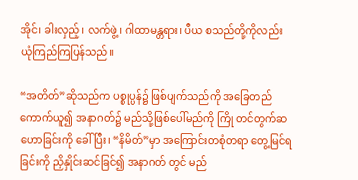အိုင်၊ ခါးလှည့်၊ လက်ဖွဲ့၊ ဂါထာမန္တရား၊ ပီယ စသည်တို့ကိုလည်း ယုံကြည်ကြပြန်သည်။

“အတိတ်”ဆိုသည်က ပစ္စုပ္ပန်၌ ဖြစ်ပျက်သည်ကို အခြေတည် ကောက်ယူ၍ အနာဂတ်၌ မည်သို့ဖြစ်ပေါ်မည်ကို ကြို တင်တွက်ဆ ဟောခြင်းကို ခေါ်ပြီး၊ “နိမိတ်”မှာ အကြောင်းတစုံတရာ တွေ့မြင်ရခြင်းကို ညှိနှိုင်းဆင်ခြင်၍ အနာဂတ် တွင် မည်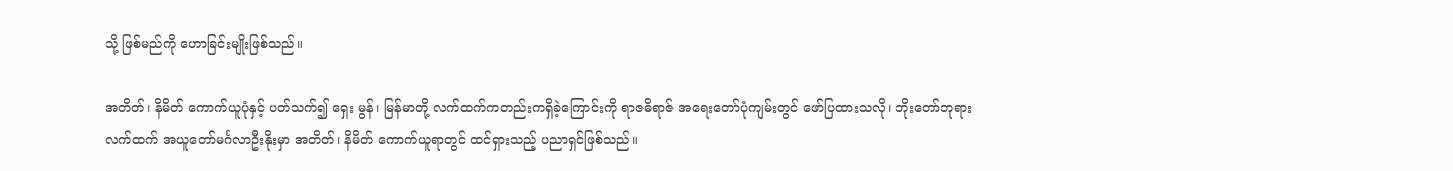သို့ ဖြစ်မည်ကို ဟောခြင်းမျိုးဖြစ်သည်။

အတိတ်၊ နိမိတ် ကောက်ယူပုံနှင့် ပတ်သက်၍ ရှေး မွန်၊ မြန်မာတို့ လက်ထက်ကတည်းကရှိခဲ့ကြောင်းကို ရာဇဓိရာဇ် အရေးတော်ပုံကျမ်းတွင် ဖော်ပြထားသလို၊ ဘိုးတော်ဘုရားလက်ထက် အယူတော်မင်္ဂလာဦးနိုးမှာ အတိတ်၊ နိမိတ် ကောက်ယူရာတွင် ထင်ရှားသည့် ပညာရှင်ဖြစ်သည်။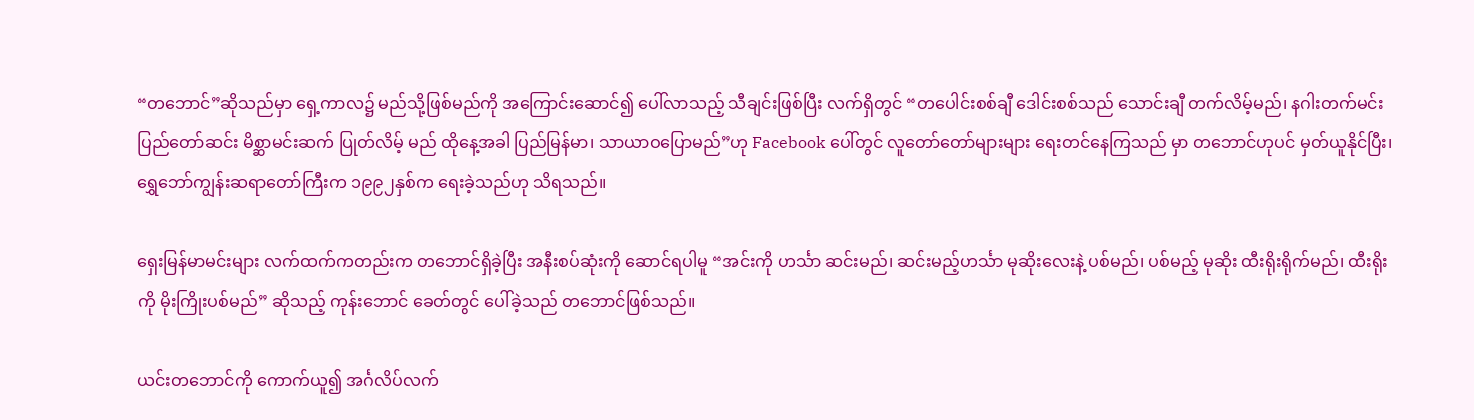“တဘောင်”ဆိုသည်မှာ ရှေ့ကာလ၌ မည်သို့ဖြစ်မည်ကို အကြောင်းဆောင်၍ ပေါ်လာသည့် သီချင်းဖြစ်ပြီး လက်ရှိတွင် “တပေါင်းစစ်ချီ ဒေါင်းစစ်သည် သောင်းချီ တက်လိမ့်မည်၊ နဂါးတက်မင်း ပြည်တော်ဆင်း မိစ္ဆာမင်းဆက် ပြုတ်လိမ့် မည် ထိုနေ့အခါ ပြည်မြန်မာ၊ သာယာဝပြောမည်”ဟု Facebook ပေါ်တွင် လူတော်တော်များများ ရေးတင်နေကြသည် မှာ တဘောင်ဟုပင် မှတ်ယူနိုင်ပြီး၊ ရွှေဘော်ကျွန်းဆရာတော်ကြီးက ၁၉၉၂နှစ်က ရေးခဲ့သည်ဟု သိရသည်။

ရှေးမြန်မာမင်းများ လက်ထက်ကတည်းက တဘောင်ရှိခဲ့ပြီး အနီးစပ်ဆုံးကို ဆောင်ရပါမူ “အင်းကို ဟင်္သာ ဆင်းမည်၊ ဆင်းမည့်ဟင်္သာ မုဆိုးလေးနဲ့ ပစ်မည်၊ ပစ်မည့် မုဆိုး ထီးရိုးရိုက်မည်၊ ထီးရိုးကို မိုးကြိုးပစ်မည်” ဆိုသည့် ကုန်းဘောင် ခေတ်တွင် ပေါ်ခဲ့သည် တဘောင်ဖြစ်သည်။

ယင်းတဘောင်ကို ကောက်ယူ၍ အင်္ဂလိပ်လက်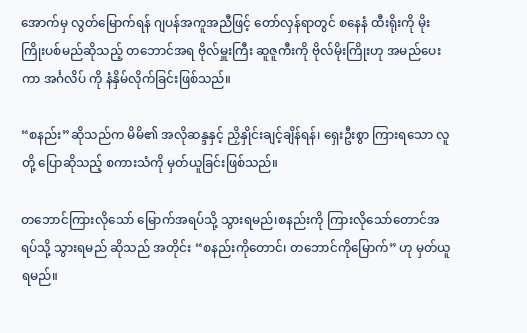အောက်မှ လွတ်မြောက်ရန် ဂျပန်အကူအညီဖြင့် တော်လှန်ရာတွင် စနေနံ ထီးရိုးကို မိုးကြိုးပစ်မည်ဆိုသည့် တဘောင်အရ ဗိုလ်မှူးကြီး ဆူဇူကီးကို ဗိုလ်မိုးကြိုးဟု အမည်ပေးကာ အင်္ဂလိပ် ကို နံနှိမ်လိုက်ခြင်းဖြစ်သည်။

“စနည်း”ဆိုသည်က မိမိ၏ အလိုဆန္ဒနှင့် ညှိနှိုင်းချင့်ချိန်ရန်၊ ရှေးဦးစွာ ကြားရသော လူတို့ ပြောဆိုသည့် စကားသံကို မှတ်ယူခြင်းဖြစ်သည်။

တဘောင်ကြားလိုသော် မြောက်အရပ်သို့ သွားရမည်၊စနည်းကို ကြားလိုသော်တောင်အရပ်သို့ သွားရမည် ဆိုသည် အတိုင်း “စနည်းကိုတောင်၊ တဘောင်ကိုမြောက်” ဟု မှတ်ယူရမည်။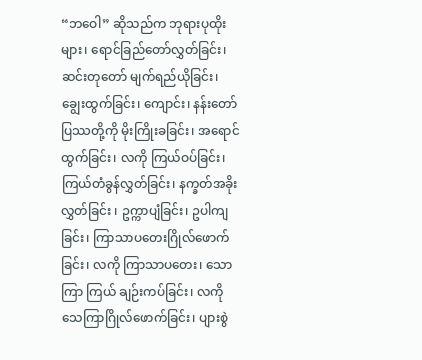“ဘဝေါ” ဆိုသည်က ဘုရားပုထိုးများ၊ ရောင်ခြည်တော်လွှတ်ခြင်း၊ ဆင်းတုတော် မျက်ရည်ယိုခြင်း၊ ချွေးထွက်ခြင်း၊ ကျောင်း၊ နန်းတော်ပြဿတို့ကို မိုးကြိုးခခြင်း၊ အရောင်ထွက်ခြင်း၊ လကို ကြယ်ဝပ်ခြင်း၊ ကြယ်တံခွန်လွှတ်ခြင်း၊ နက္ခတ်အခိုးလွှတ်ခြင်း ၊ ဥက္ကာပျံခြင်း၊ ဥပါကျခြင်း၊ ကြာသာပတေးဂြိုလ်ဖောက်ခြင်း၊ လကို ကြာသာပတေး၊ သောကြာ ကြယ် ချဉ်းကပ်ခြင်း၊ လကို သေကြာဂြိုလ်ဖောက်ခြင်း၊ ပျားစွဲ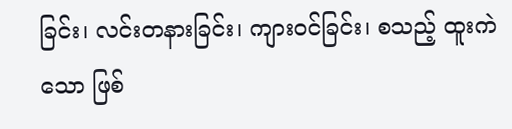ခြင်း၊ လင်းတနားခြင်း၊ ကျားဝင်ခြင်း၊ စသည့် ထူးကဲသော ဖြစ်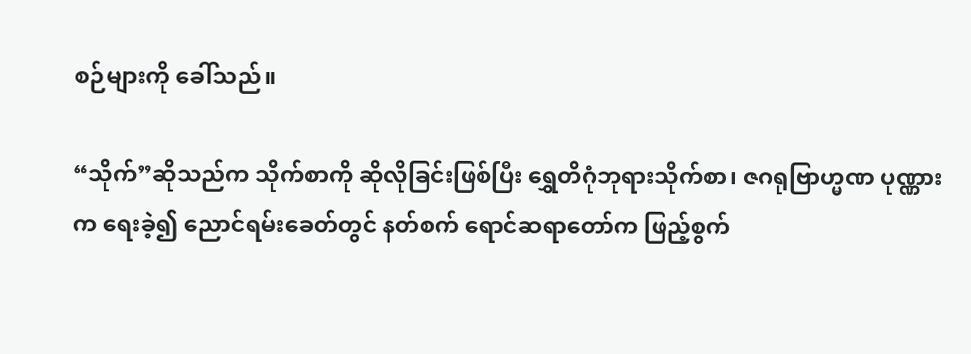စဉ်များကို ခေါ်သည်။

“သိုက်”ဆိုသည်က သိုက်စာကို ဆိုလိုခြင်းဖြစ်ပြီး ရွှေတိဂုံဘုရားသိုက်စာ၊ ဇဂရုဗြာဟ္မဏ ပုဏ္ဏားက ရေးခဲ့၍ ညောင်ရမ်းခေတ်တွင် နတ်စက် ရောင်ဆရာတော်က ဖြည့်စွက်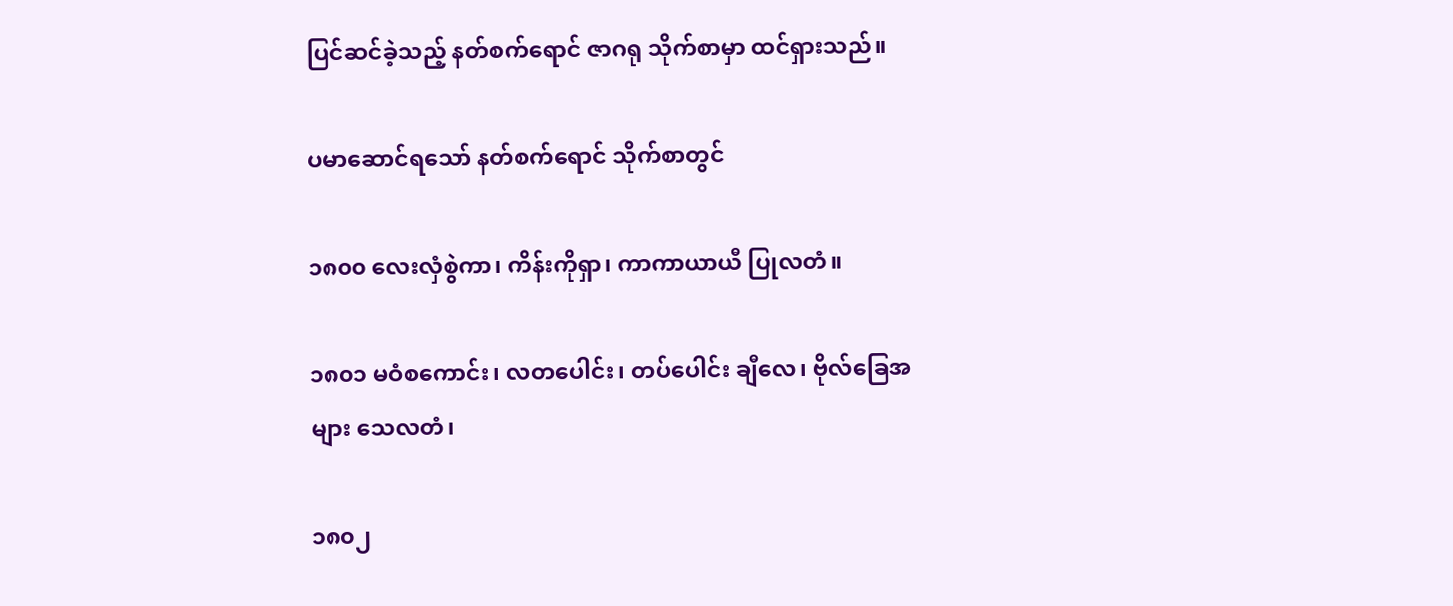ပြင်ဆင်ခဲ့သည့် နတ်စက်ရောင် ဇာဂရု သိုက်စာမှာ ထင်ရှားသည်။

ပမာဆောင်ရသော် နတ်စက်ရောင် သိုက်စာတွင်

၁၈၀၀ လေးလှံစွဲကာ၊ ကိန်းကိုရှာ၊ ကာကာယာယီ ပြုလတံ။

၁၈၀၁ မဝံစကောင်း၊ လတပေါင်း၊ တပ်ပေါင်း ချီလေ၊ ဗိုလ်ခြေအများ သေလတံ၊

၁၈၀၂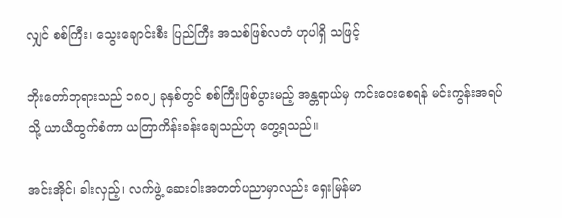လျှင် စစ်ကြီး၊ သွေးချောင်းစီး ပြည်ကြီး အသစ်ဖြစ်လတံ ဟုပါရှိ သဖြင့်

ဘိုးတော်ဘုရားသည် ၁၈၀၂ ခုနှစ်တွင် စစ်ကြီးဖြစ်ပွားမည့် အန္တရာယ်မှ ကင်းဝေးစေရန် မင်းကွန်းအရပ် သို့ ယာယီထွက်စံကာ ယတြာကိန်းခန်းချေသည်ဟု တွေ့ရသည်။

အင်းအိုင်၊ ခါးလှည့်၊ လက်ဖွဲ့ ဆေးဝါးအတတ်ပညာမှာလည်း ရှေးမြန်မာ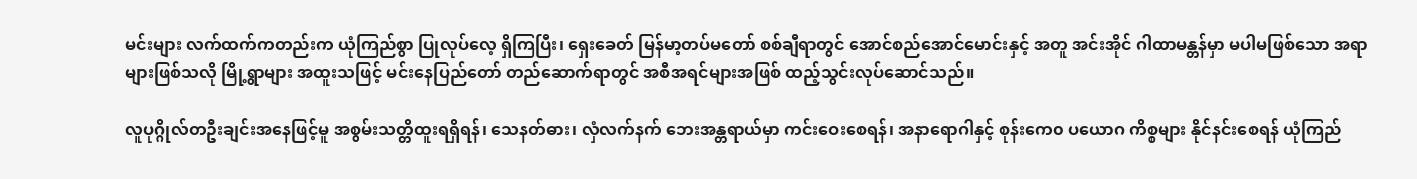မင်းများ လက်ထက်ကတည်းက ယုံကြည်စွာ ပြုလုပ်လေ့ ရှိကြပြီး၊ ရှေးခေတ် မြန်မာ့တပ်မတော် စစ်ချီရာတွင် အောင်စည်အောင်မောင်းနှင့် အတူ အင်းအိုင် ဂါထာမန္တန်မှာ မပါမဖြစ်သော အရာများဖြစ်သလို မြို့ရွာများ အထူးသဖြင့် မင်းနေပြည်တော် တည်ဆောက်ရာတွင် အစီအရင်များအဖြစ် ထည့်သွင်းလုပ်ဆောင်သည်။

လူပုဂ္ဂိုလ်တဦးချင်းအနေဖြင့်မူ အစွမ်းသတ္တိထူးရရှိရန်၊ သေနတ်ဓား၊ လှံလက်နက် ဘေးအန္တရာယ်မှာ ကင်းဝေးစေရန်၊ အနာရောဂါနှင့် စုန်းကေ၀ ပယောဂ ကိစ္စများ နိုင်နင်းစေရန် ယုံကြည်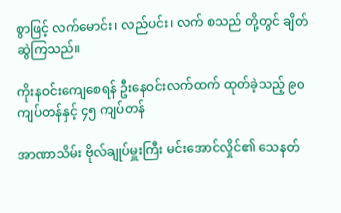စွာဖြင့် လက်မောင်း၊ လည်ပင်း၊ လက် စသည် တို့တွင် ချိတ်ဆွဲကြသည်။

ကိုးနဝင်းကျေစေရန် ဦးနေဝင်းလက်ထက် ထုတ်ခဲ့သည့် ၉၀ကျပ်တန်နှင့် ၄၅ ကျပ်တန်

အာဏာသိမ်း ဗိုလ်ချုပ်မှူးကြီး မင်းအောင်လှိုင်၏ သေနတ်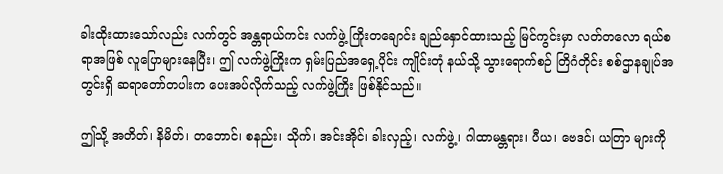ခါးထိုးထားသော်လည်း လက်တွင် အန္တရာယ်ကင်း လက်ဖွဲ့ ကြိုးတချောင်း ချည်နှောင်ထားသည့် မြင်ကွင်းမှာ လတ်တလော ရယ်စရာအဖြစ် လူပြောများနေပြီး၊ ဤ လက်ဖွဲ့ကြိုးက ရှမ်းပြည်အရှေ့ပိုင်း ကျိုင်းတုံ နယ်သို့ သွားရောက်စဉ် တြိဂံတိုင်း စစ်ဌာနချုပ်အတွင်းရှိ ဆရာတော်တပါးက ပေးအပ်လိုက်သည့် လက်ဖွဲ့ကြိုး ဖြစ်နိုင်သည်။

ဤသို့ အတိတ်၊ နိမိတ်၊ တဘောင်၊ စနည်း၊ သိုက်၊ အင်းအိုင်၊ ခါးလှည့်၊ လက်ဖွဲ့၊ ဂါထာမန္တရား၊ ပီယ၊ ဗေဒင်၊ ယတြာ များကို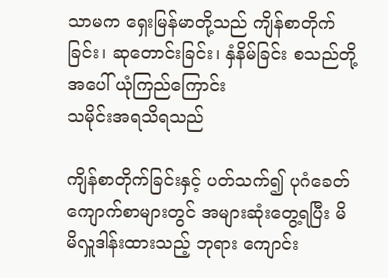သာမက ရှေးမြန်မာတို့သည် ကျိန်စာတိုက်ခြင်း၊ ဆုတောင်းခြင်း၊ နှံနိမ်ခြင်း စသည်တို့အပေါ် ယုံကြည်ကြောင်း
သမိုင်းအရသိရသည်

ကျိန်စာတိုက်ခြင်းနှင့် ပတ်သက်၍ ပုဂံခေတ် ကျောက်စာများတွင် အများဆုံးတွေ့ရပြီး မိမိလှူဒါန်းထားသည့် ဘုရား ကျောင်း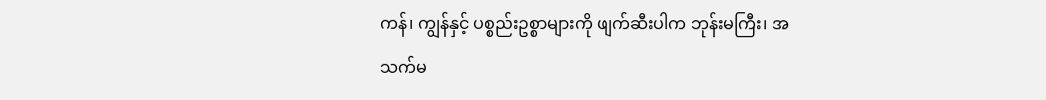ကန်၊ ကျွန်နှင့် ပစ္စည်းဥစ္စာများကို ဖျက်ဆီးပါက ဘုန်းမကြီး၊ အသက်မ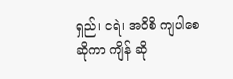ရှည်၊ ငရဲ၊ အဝိစိ ကျပါစေဆိုကာ ကျိန် ဆို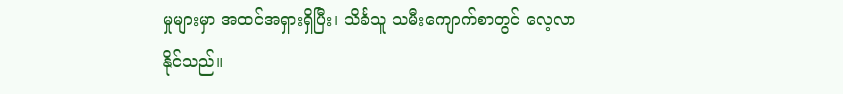မှုများမှာ အထင်အရှားရှိပြီး၊ သိင်္ခသူ သမီးကျောက်စာတွင် လေ့လာနိုင်သည်။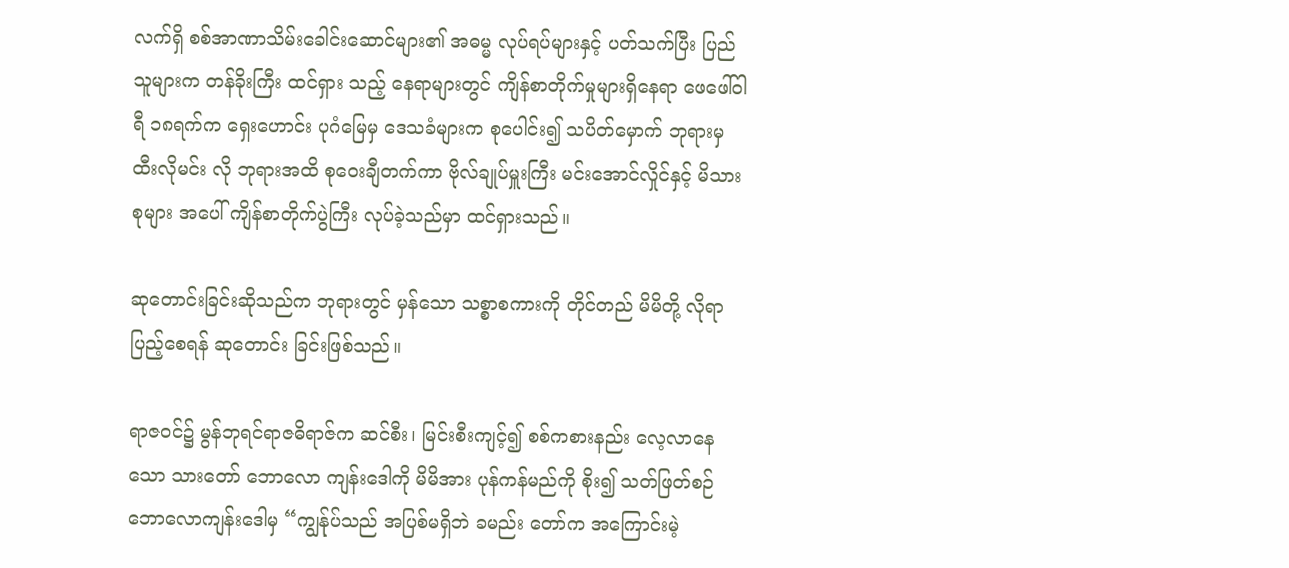လက်ရှိ စစ်အာဏာသိမ်းခေါင်းဆောင်များ၏ အဓမ္မ လုပ်ရပ်များနှင့် ပတ်သက်ပြီး ပြည်သူများက တန်ခိုးကြီး ထင်ရှား သည့် နေရာများတွင် ကျိန်စာတိုက်မှုများရှိနေရာ ဖေဖေါ်ဝါရီ ၁၈ရက်က ရှေးဟောင်း ပုဂံမြေမှ ဒေသခံများက စုပေါင်း၍ သပိတ်မှောက် ဘုရားမှ ထီးလိုမင်း လို ဘုရားအထိ စုဝေးချီတက်ကာ ဗိုလ်ချုပ်မှူးကြီး မင်းအောင်လှိုင်နှင့် မိသားစုများ အပေါ် ကျိန်စာတိုက်ပွဲကြီး လုပ်ခဲ့သည်မှာ ထင်ရှားသည်။

ဆုတောင်းခြင်းဆိုသည်က ဘုရားတွင် မှန်သော သစ္စာစကားကို တိုင်တည် မိမိတို့ လိုရာပြည့်စေရန် ဆုတောင်း ခြင်းဖြစ်သည်။

ရာဇဝင်၌ မွန်ဘုရင်ရာဇဓိရာဇ်က ဆင်စီး၊ မြင်းစီးကျင့်၍ စစ်ကစားနည်း လေ့လာနေသော သားတော် ဘောလော ကျန်းဒေါကို မိမိအား ပုန်ကန်မည်ကို စိုး၍ သတ်ဖြတ်စဉ် ဘောလောကျန်းဒေါမှ “ကျွန်ုပ်သည် အပြစ်မရှိဘဲ ခမည်း တော်က အကြောင်းမဲ့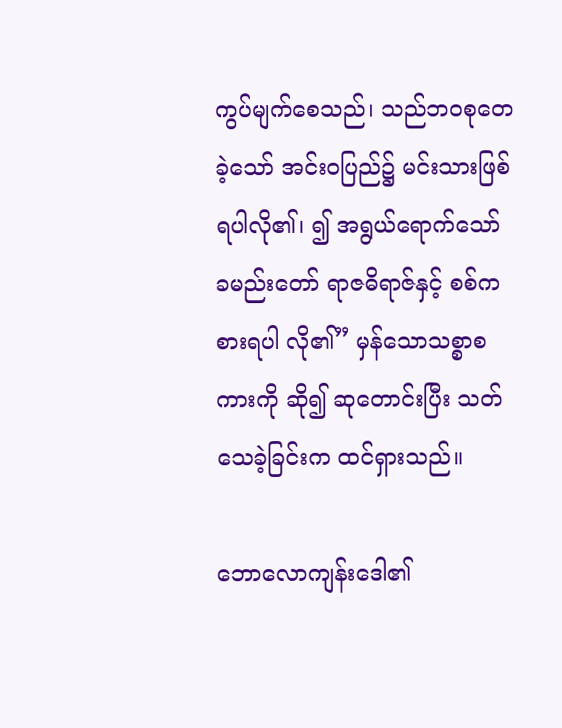ကွပ်မျက်စေသည်၊ သည်ဘဝစုတေခဲ့သော် အင်းဝပြည်၌ မင်းသားဖြစ်ရပါလို၏၊ ၍ အရွယ်ရောက်သော် ခမည်းတော် ရာဇဓိရာဇ်နှင့် စစ်ကစားရပါ လို၏” မှန်သောသစ္စာစကားကို ဆို၍ ဆုတောင်းပြီး သတ်သေခဲ့ခြင်းက ထင်ရှားသည်။

ဘောလောကျန်းဒေါ၏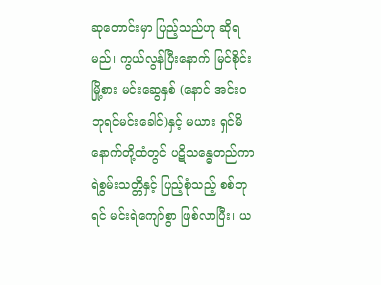ဆုတောင်းမှာ ပြည့်သည်ဟု ဆိုရမည်၊ ကွယ်လွန်ပြီးနောက် မြင်စိုင်းမြို့စား မင်းဆွေနှစ် (နောင် အင်းဝဘုရင်မင်းခေါင်)နှင့် မယား ရှင်မိနောက်တို့ထံတွင် ပဋိသန္ဓေတည်ကာ ရဲစွမ်းသတ္တိနှင့် ပြည့်စုံသည့် စစ်ဘုရင် မင်းရဲကျော်စွာ ဖြစ်လာပြီး၊ ယ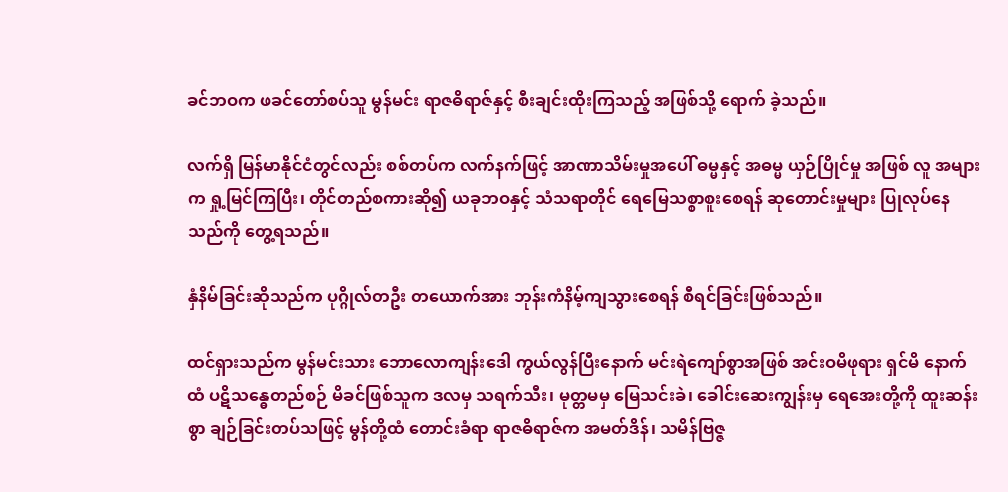ခင်ဘဝက ဖခင်တော်စပ်သူ မွန်မင်း ရာဇဓိရာဇ်နှင့် စီးချင်းထိုးကြသည့် အဖြစ်သို့ ရောက် ခဲ့သည်။

လက်ရှိ မြန်မာနိုင်ငံတွင်လည်း စစ်တပ်က လက်နက်ဖြင့် အာဏာသိမ်းမှုအပေါ် ဓမ္မနှင့် အဓမ္မ ယှဉ်ပြိုင်မှု အဖြစ် လူ အများက ရှု့မြင်ကြပြီး၊ တိုင်တည်စကားဆို၍ ယခုဘဝနှင့် သံသရာတိုင် ရေမြေသစ္စာစူးစေရန် ဆုတောင်းမှုများ ပြုလုပ်နေသည်ကို တွေ့ရသည်။

နှံနိမ်ခြင်းဆိုသည်က ပုဂ္ဂိုလ်တဦး တယောက်အား ဘုန်းကံနိမ့်ကျသွားစေရန် စီရင်ခြင်းဖြစ်သည်။

ထင်ရှားသည်က မွန်မင်းသား ဘောလောကျန်းဒေါ ကွယ်လွန်ပြီးနောက် မင်းရဲကျော်စွာအဖြစ် အင်းဝမိဖုရား ရှင်မိ နောက်ထံ ပဋိသန္ဓေတည်စဉ် မိခင်ဖြစ်သူက ဒလမှ သရက်သီး၊ မုတ္တမမှ မြေသင်းခဲ၊ ခေါင်းဆေးကျွန်းမှ ရေအေးတို့ကို ထူးဆန်းစွာ ချဉ်ခြင်းတပ်သဖြင့် မွန်တို့ထံ တောင်းခံရာ ရာဇဓိရာဇ်က အမတ်ဒိန်၊ သမိန်ဗြဇ္ဇ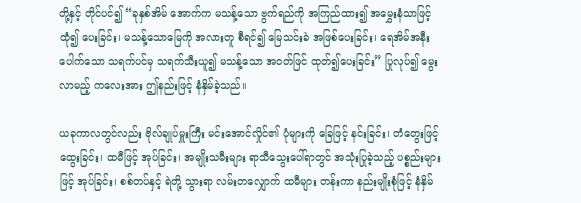တို့နှင့် တိုင်ပင်၍ “ခုနှစ်အိမ် အောက်က မသန့်သော ဗွက်ရည်ကို အကြည်ထား၍ အမွှေးနံသာဖြင့် ထုံ၍ ပေးခြင်း၊ မသန့်သောမြေကို အလားတူ စီရင်၍ မြေသင်းခဲ အဖြစ်ပေးခြင်း၊ ရေအိမ်အနီးပေါက်သော သရက်ပင်မှ သရက်သီးယူ၍ မသန့်သော အဝတ်ဖြင် ထုတ်၍ပေးခြင်း” ပြုလုပ်၍ မွေးလာမည့် ကလေးအား ဤနည်းဖြင့် နံနှိမ်ခဲ့သည်။

ယခုကာလတွင်လည်း ဗိုလ်ချုပ်မှူးကြီး မင်းအောင်လှိုင်၏ ပုံများကို ခြေဖြင့် နင်းခြင်း၊ တံတွေးဖြင့် ထွေးခြင်း၊ ထမီဖြင့် အုပ်ခြင်း၊ အမျိုးသမီးများ ရာသီသွေးပေါ်ရာတွင် အသုံးပြုခဲ့သည့် ပစ္စည်းများဖြင့် အုပ်ခြင်း၊ စစ်တပ်နှင့် ရဲတို့ သွားရာ လမ်းတလျှောက် ထမီများ တန်းကာ နည်းမျိုးစုံဖြင့် နံနှိမ်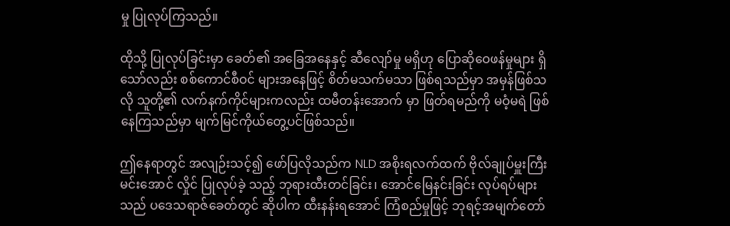မှု ပြုလုပ်ကြသည်။

ထိုသို့ ပြုလုပ်ခြင်းမှာ ခေတ်၏ အခြေအနေနှင့် ဆီလျော်မှု မရှိဟု ပြောဆိုဝေဖန်မှုများ ရှိသော်လည်း စစ်ကောင်စီဝင် များအနေဖြင့် စိတ်မသက်မသာ ဖြစ်ရသည်မှာ အမှန်ဖြစ်သလို သူတို့၏ လက်နက်ကိုင်များကလည်း ထမီတန်းအောက် မှာ ဖြတ်ရမည်ကို မဝံ့မရဲ ဖြစ်နေကြသည်မှာ မျက်မြင်ကိုယ်တွေ့ပင်ဖြစ်သည်။

ဤနေရာတွင် အလျဉ်းသင့်၍ ဖော်ပြလိုသည်က NLD အစိုးရလက်ထက် ဗိုလ်ချုပ်မှူးကြီး မင်းအောင် လှိုင် ပြုလုပ်ခဲ့ သည့် ဘုရားထီးတင်ခြင်း၊ အောင်မြေနင်းခြင်း လုပ်ရပ်များသည် ပဒေသရာဇ်ခေတ်တွင် ဆိုပါက ထီးနန်းရအောင် ကြံစည်မှုဖြင့် ဘုရင့်အမျက်တော်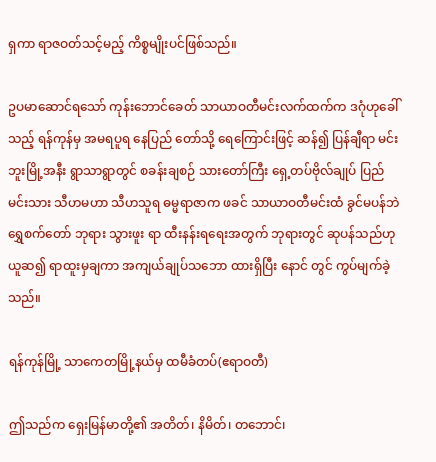ရှကာ ရာဇဝတ်သင့်မည့် ကိစ္စမျိုးပင်ဖြစ်သည်။

ဥပမာဆောင်ရသော် ကုန်းဘောင်ခေတ် သာယာဝတီမင်းလက်ထက်က ဒဂုံဟုခေါ်သည့် ရန်ကုန်မှ အမရပူရ နေပြည် တော်သို့ ရေကြောင်းဖြင့် ဆန်၍ ပြန်ချီရာ မင်းဘူးမြို့အနီး ရွာသာရွာတွင် စခန်းချစဉ် သားတော်ကြီး ရှေ့တပ်ဗိုလ်ချုပ် ပြည်မင်းသား သီဟမဟာ သီဟသူရ ဓမ္မရာဇာက ဖခင် သာယာဝတီမင်းထံ ခွင်မပန်ဘဲ ရွှေစက်တော် ဘုရား သွားဖူး ရာ ထီးနန်းရရေးအတွက် ဘုရားတွင် ဆုပန်သည်ဟု ယူဆ၍ ရာထူးမှချကာ အကျယ်ချုပ်သဘော ထားရှိပြီး နောင် တွင် ကွပ်မျက်ခဲ့သည်။

ရန်ကုန်မြို့ သာကေတမြို့နယ်မှ ထမီခံတပ်(ဧရာဝတီ)

ဤသည်က ရှေးမြန်မာတို့၏ အတိတ်၊ နိမိတ်၊ တဘောင်၊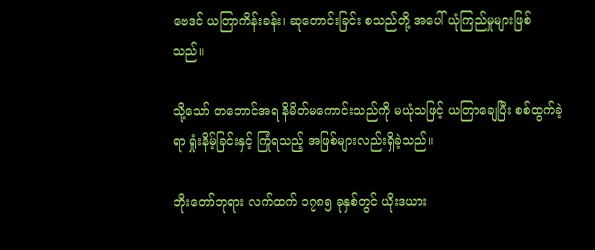ဗေဒင် ယတြာကိန်းခန်း၊ ဆုတောင်းခြင်း စသည်တို့ အပေါ် ယုံကြည်မှုများဖြစ်သည်။

သို့သော် တဘောင်အရ နိမိတ်မကောင်းသည်ကို မယုံသဖြင့် ယတြာချေပြီး စစ်ထွက်ခဲ့ရာ ရှုံးနိမ့်ခြင်းနှင့် ကြုံရသည့် အဖြစ်များလည်းရှိခဲ့သည်။

ဘိုးတော်ဘုရား လက်ထက် ၁၇၈၅ ခုနှစ်တွင် ယိုးဒယား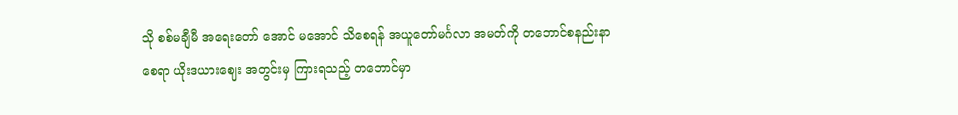သို စစ်မချီမီ အရေးတော် အောင် မအောင် သိစေရန် အယူတော်မင်္ဂလာ အမတ်ကို တဘောင်စနည်းနာစေရာ ယိုးဒယားဈေး အတွင်းမှ ကြားရသည့် တဘောင်မှာ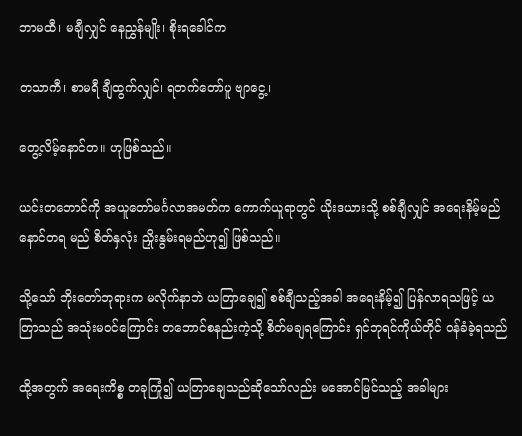ဘာမထီ၊ မချီလျှင် နေညွှန်မျိုး၊ စိုးရခေါင်က

တသာကီ၊ စာမရီ ချီထွက်လျှင်၊ ရတက်တော်ပူ ဗျာငွေ့၊

တွေ့လိမ့်နောင်တ။ ဟုဖြစ်သည်။

ယင်းတဘောင်ကို အယူတော်မင်္ဂလာအမတ်က ကောက်ယူရာတွင် ယိုးဒယားသို့ စစ်ချီလျှင် အရေးနိမ့်မည် နောင်တရ မည် စိတ်နှလုံး ညှိုးနွမ်းရမည်ဟု၍ ဖြစ်သည်။

သို့သော် ဘိုးတော်ဘုရားက မလိုက်နာဘဲ ယတြာချေ၍ စစ်ချီသည့်အခါ အရေးနိမ့်၍ ပြန်လာရသဖြင့် ယတြာသည် အသုံးမဝင်ကြောင်း တဘောင်စနည်းကဲ့သို့ စိတ်မချရကြောင်း ရှင်ဘုရင်ကိုယ်တိုင် ဝန်ခံခဲ့ရသည်

ထို့အတွက် အရေးကိစ္စ တခုကြုံ၍ ယတြာချေသည်ဆိုသော်လည်း မအောင်မြင်သည့် အခါများ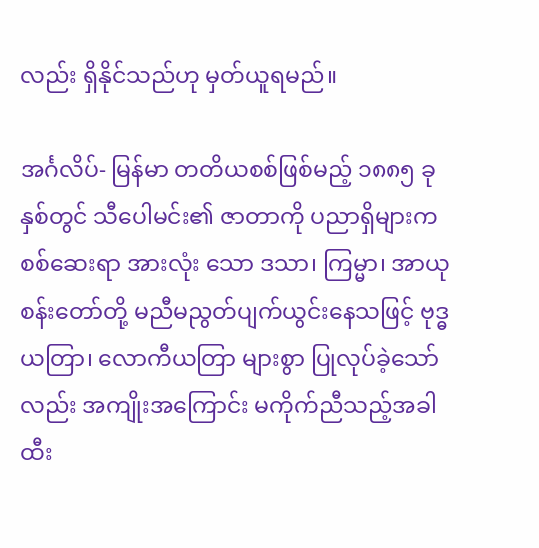လည်း ရှိနိုင်သည်ဟု မှတ်ယူရမည်။

အင်္ဂလိပ်- မြန်မာ တတိယစစ်ဖြစ်မည့် ၁၈၈၅ ခုနှစ်တွင် သီပေါမင်း၏ ဇာတာကို ပညာရှိများက စစ်ဆေးရာ အားလုံး သော ဒသာ၊ ကြမ္မာ၊ အာယုစန်းတော်တို့ မညီမညွတ်ပျက်ယွင်းနေသဖြင့် ဗုဒ္ဓယတြာ၊ လောကီယတြာ များစွာ ပြုလုပ်ခဲ့သော်လည်း အကျိုးအကြောင်း မကိုက်ညီသည့်အခါ ထီး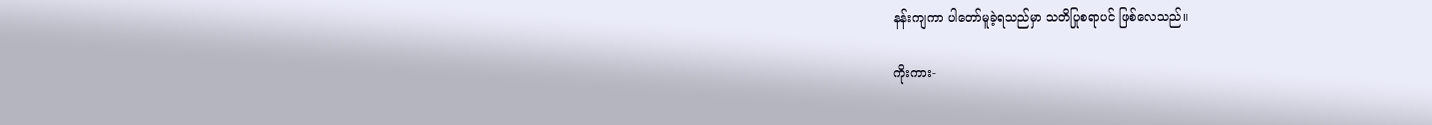နန်းကျကာ ပါတော်မူခဲ့ရသည်မှာ သတိပြုစရာပင် ဖြစ်လေသည်။

ကိုးကား-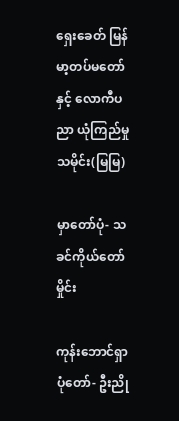ရှေးခေတ် မြန်မာ့တပ်မတော်နှင့် လောကီပညာ ယုံကြည်မှု သမိုင်း(မြမြ)

မှာတော်ပုံ- သခင်ကိုယ်တော်မှိုင်း

ကုန်းဘောင်ရှာပုံတော်- ဦးညို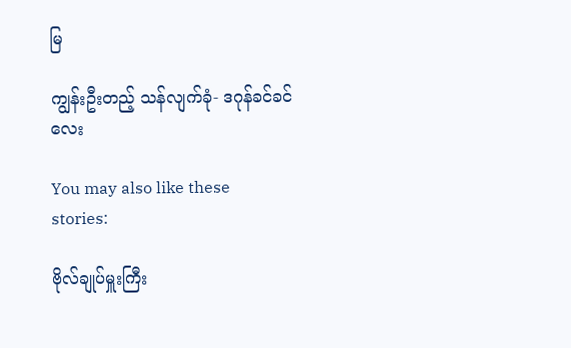မြ

ကျွန်းဦးတည့် သန်လျက်ခုံ- ဒဂုန်ခင်ခင်လေး

You may also like these stories:

ဗိုလ်ချုပ်မှူးကြီး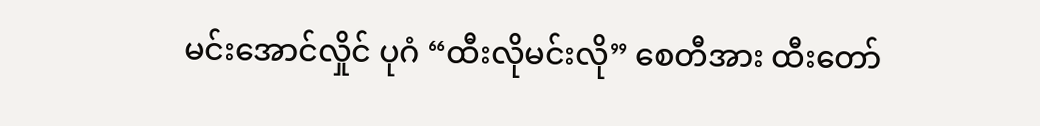မင်းအောင်လှိုင် ပုဂံ “ထီးလိုမင်းလို” စေတီအား ထီးတော်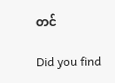တင်

Did you find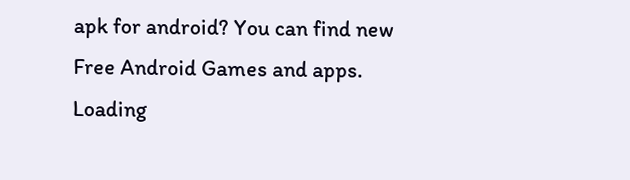apk for android? You can find new Free Android Games and apps.
Loading